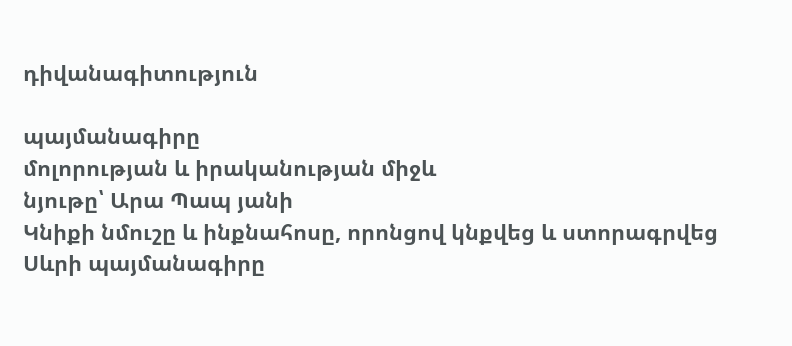դիվանագիտություն

պայմանագիրը
մոլորության և իրականության միջև
նյութը՝ Արա Պապ յանի
Կնիքի նմուշը և ինքնահոսը, որոնցով կնքվեց և ստորագրվեց Սևրի պայմանագիրը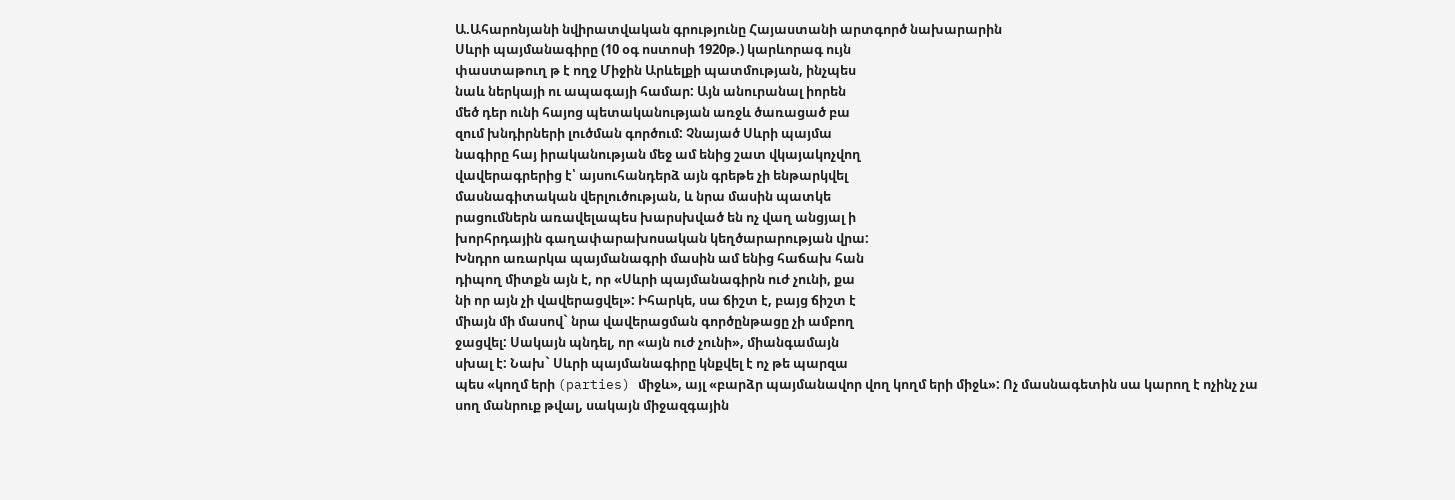Ա.Ահարոնյանի նվիրատվական գրությունը Հայաստանի արտգործ նախարարին
Սևրի պայմանագիրը (10 օգ ոստոսի 1920թ.) կարևորագ ույն
փաստաթուղ թ է ողջ Միջին Արևելքի պատմության, ինչպես
նաև ներկայի ու ապագայի համար: Այն անուրանալ իորեն
մեծ դեր ունի հայոց պետականության առջև ծառացած բա
զում խնդիրների լուծման գործում: Չնայած Սևրի պայմա
նագիրը հայ իրականության մեջ ամ ենից շատ վկայակոչվող
վավերագրերից է՝ այսուհանդերձ այն գրեթե չի ենթարկվել
մասնագիտական վերլուծության, և նրա մասին պատկե
րացումներն առավելապես խարսխված են ոչ վաղ անցյալ ի
խորհրդային գաղափարախոսական կեղծարարության վրա:
Խնդրո առարկա պայմանագրի մասին ամ ենից հաճախ հան
դիպող միտքն այն է, որ «Սևրի պայմանագիրն ուժ չունի, քա
նի որ այն չի վավերացվել»: Իհարկե, սա ճիշտ է, բայց ճիշտ է
միայն մի մասով` նրա վավերացման գործընթացը չի ամբող
ջացվել: Սակայն պնդել, որ «այն ուժ չունի», միանգամայն
սխալ է: Նախ` Սևրի պայմանագիրը կնքվել է ոչ թե պարզա
պես «կողմ երի (parties) միջև», այլ «բարձր պայմանավոր վող կողմ երի միջև»: Ոչ մասնագետին սա կարող է ոչինչ չա
սող մանրուք թվալ, սակայն միջազգային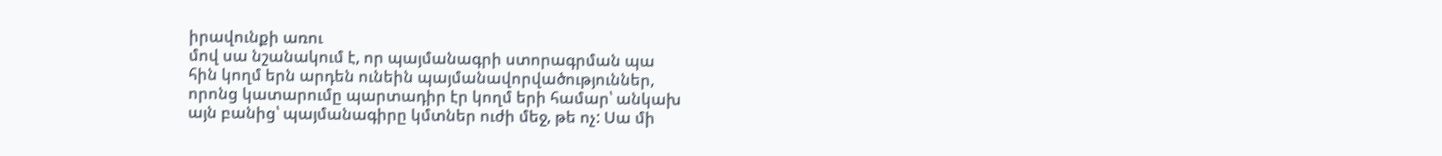իրավունքի առու
մով սա նշանակում է, որ պայմանագրի ստորագրման պա
հին կողմ երն արդեն ունեին պայմանավորվածություններ,
որոնց կատարումը պարտադիր էր կողմ երի համար՝ անկախ
այն բանից՝ պայմանագիրը կմտներ ուժի մեջ, թե ոչ: Սա մի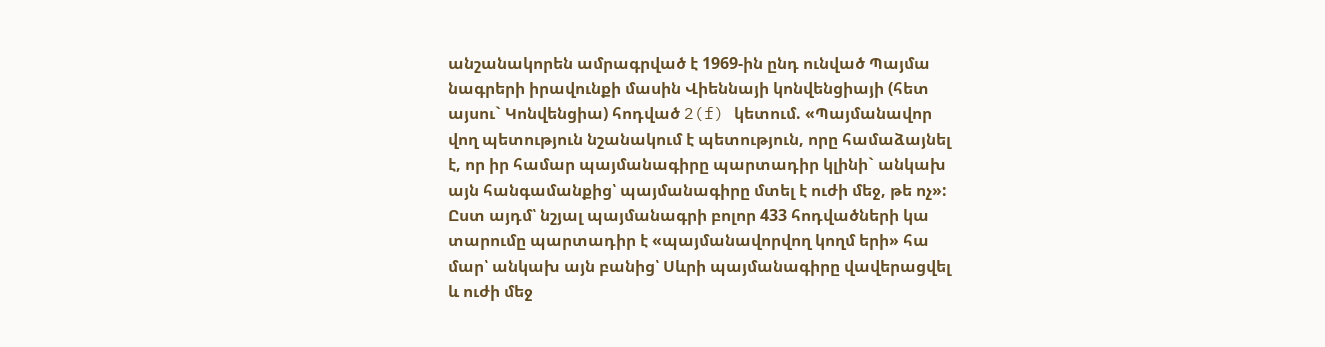անշանակորեն ամրագրված է 1969-ին ընդ ունված Պայմա
նագրերի իրավունքի մասին Վիեննայի կոնվենցիայի (հետ
այսու` Կոնվենցիա) հոդված 2(f) կետում. «Պայմանավոր
վող պետություն նշանակում է պետություն, որը համաձայնել
է, որ իր համար պայմանագիրը պարտադիր կլինի` անկախ
այն հանգամանքից՝ պայմանագիրը մտել է ուժի մեջ, թե ոչ»:
Ըստ այդմ՝ նշյալ պայմանագրի բոլոր 433 հոդվածների կա
տարումը պարտադիր է «պայմանավորվող կողմ երի» հա
մար՝ անկախ այն բանից՝ Սևրի պայմանագիրը վավերացվել
և ուժի մեջ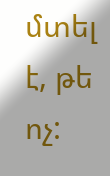մտել է, թե ոչ: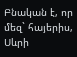Բնական է, որ մեզ` հայերիս, Սևրի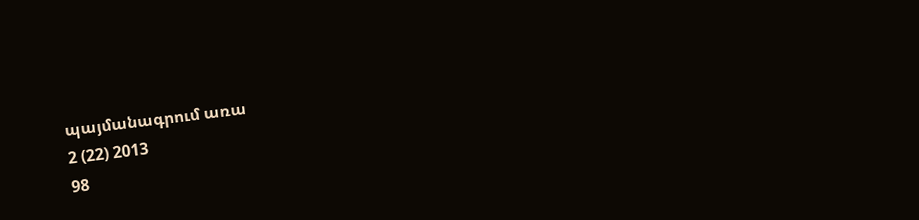պայմանագրում առա
2 (22) 2013
98